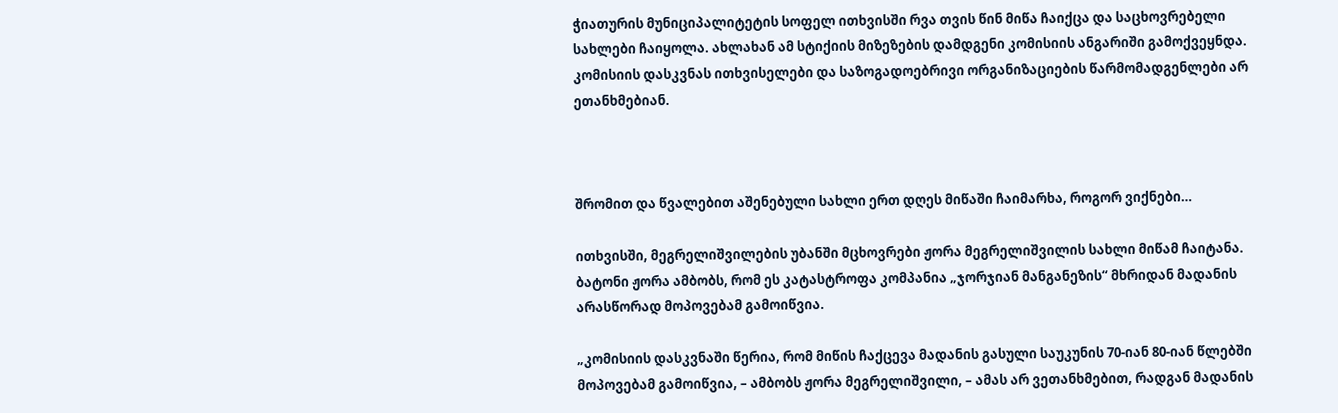ჭიათურის მუნიციპალიტეტის სოფელ ითხვისში რვა თვის წინ მიწა ჩაიქცა და საცხოვრებელი სახლები ჩაიყოლა. ახლახან ამ სტიქიის მიზეზების დამდგენი კომისიის ანგარიში გამოქვეყნდა. კომისიის დასკვნას ითხვისელები და საზოგადოებრივი ორგანიზაციების წარმომადგენლები არ ეთანხმებიან.



შრომით და წვალებით აშენებული სახლი ერთ დღეს მიწაში ჩაიმარხა, როგორ ვიქნები…

ითხვისში, მეგრელიშვილების უბანში მცხოვრები ჟორა მეგრელიშვილის სახლი მიწამ ჩაიტანა.  ბატონი ჟორა ამბობს, რომ ეს კატასტროფა კომპანია „ჯორჯიან მანგანეზის“ მხრიდან მადანის არასწორად მოპოვებამ გამოიწვია.

„კომისიის დასკვნაში წერია, რომ მიწის ჩაქცევა მადანის გასული საუკუნის 70-იან 80-იან წლებში მოპოვებამ გამოიწვია, – ამბობს ჟორა მეგრელიშვილი, – ამას არ ვეთანხმებით, რადგან მადანის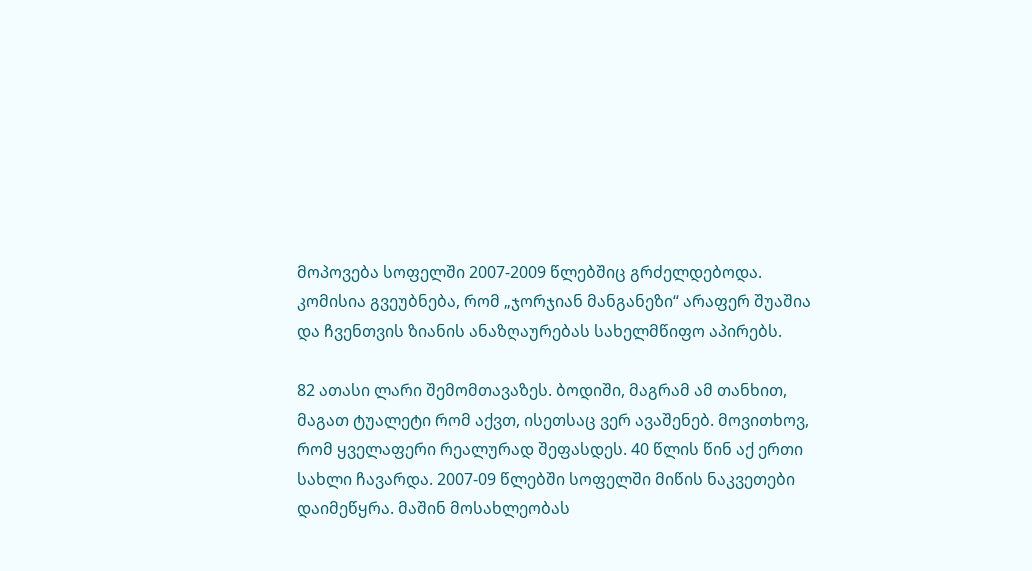მოპოვება სოფელში 2007-2009 წლებშიც გრძელდებოდა. კომისია გვეუბნება, რომ „ჯორჯიან მანგანეზი“ არაფერ შუაშია და ჩვენთვის ზიანის ანაზღაურებას სახელმწიფო აპირებს.

82 ათასი ლარი შემომთავაზეს. ბოდიში, მაგრამ ამ თანხით, მაგათ ტუალეტი რომ აქვთ, ისეთსაც ვერ ავაშენებ. მოვითხოვ, რომ ყველაფერი რეალურად შეფასდეს. 40 წლის წინ აქ ერთი სახლი ჩავარდა. 2007-09 წლებში სოფელში მიწის ნაკვეთები დაიმეწყრა. მაშინ მოსახლეობას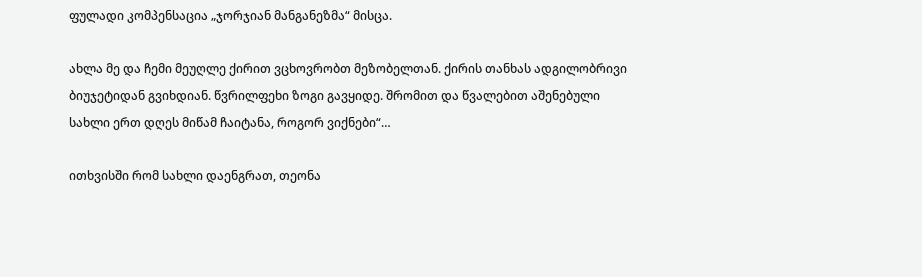ფულადი კომპენსაცია „ჯორჯიან მანგანეზმა“ მისცა.

ახლა მე და ჩემი მეუღლე ქირით ვცხოვრობთ მეზობელთან. ქირის თანხას ადგილობრივი ბიუჯეტიდან გვიხდიან. წვრილფეხი ზოგი გავყიდე. შრომით და წვალებით აშენებული სახლი ერთ დღეს მიწამ ჩაიტანა, როგორ ვიქნები“…

ითხვისში რომ სახლი დაენგრათ, თეონა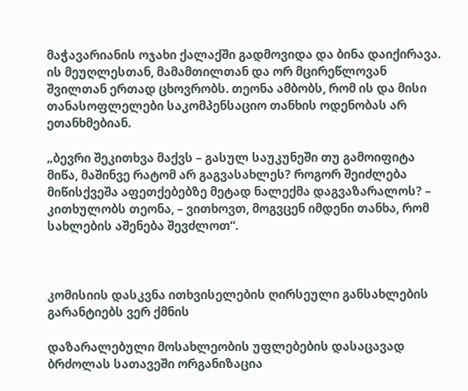მაჭავარიანის ოჯახი ქალაქში გადმოვიდა და ბინა დაიქირავა. ის მეუღლესთან, მამამთილთან და ორ მცირეწლოვან შვილთან ერთად ცხოვრობს. თეონა ამბობს, რომ ის და მისი თანასოფლელები საკომპენსაციო თანხის ოდენობას არ ეთანხმებიან.

„ბევრი შეკითხვა მაქვს – გასულ საუკუნეში თუ გამოიფიტა მიწა, მაშინვე რატომ არ გაგვასახლეს? როგორ შეიძლება მიწისქვეშა აფეთქებებზე მეტად ნალექმა დაგვაზარალოს? – კითხულობს თეონა, – ვითხოვთ, მოგვცენ იმდენი თანხა, რომ სახლების აშენება შევძლოთ“.



კომისიის დასკვნა ითხვისელების ღირსეული განსახლების გარანტიებს ვერ ქმნის

დაზარალებული მოსახლეობის უფლებების დასაცავად ბრძოლას სათავეში ორგანიზაცია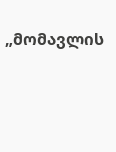„მომავლის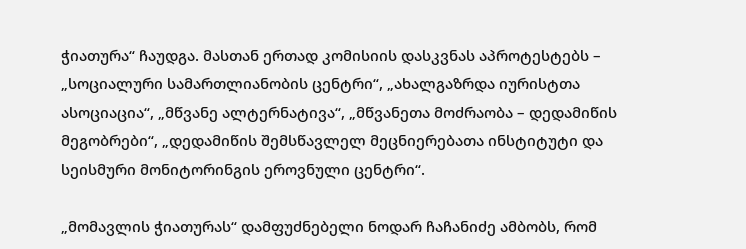ჭიათურა“ ჩაუდგა. მასთან ერთად კომისიის დასკვნას აპროტესტებს – „სოციალური სამართლიანობის ცენტრი“, „ახალგაზრდა იურისტთა ასოციაცია“, „მწვანე ალტერნატივა“, „მწვანეთა მოძრაობა – დედამიწის მეგობრები“, „დედამიწის შემსწავლელ მეცნიერებათა ინსტიტუტი და სეისმური მონიტორინგის ეროვნული ცენტრი“.

„მომავლის ჭიათურას“ დამფუძნებელი ნოდარ ჩაჩანიძე ამბობს, რომ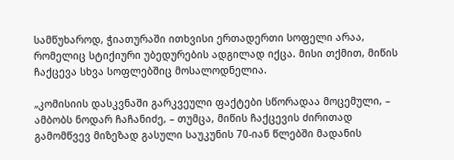სამწუხაროდ, ჭიათურაში ითხვისი ერთადერთი სოფელი არაა, რომელიც სტიქიური უბედურების ადგილად იქცა. მისი თქმით, მიწის ჩაქცევა სხვა სოფლებშიც მოსალოდნელია.

„კომისიის დასკვნაში გარკვეული ფაქტები სწორადაა მოცემული, – ამბობს ნოდარ ჩაჩანიძე, – თუმცა, მიწის ჩაქცევის ძირითად გამომწვევ მიზეზად გასული საუკუნის 70-იან წლებში მადანის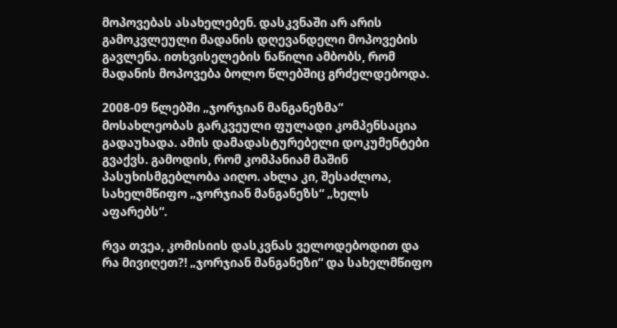მოპოვებას ასახელებენ. დასკვნაში არ არის გამოკვლეული მადანის დღევანდელი მოპოვების გავლენა. ითხვისელების ნაწილი ამბობს, რომ მადანის მოპოვება ბოლო წლებშიც გრძელდებოდა.

2008-09 წლებში „ჯორჯიან მანგანეზმა“ მოსახლეობას გარკვეული ფულადი კომპენსაცია გადაუხადა. ამის დამადასტურებელი დოკუმენტები გვაქვს. გამოდის, რომ კომპანიამ მაშინ პასუხისმგებლობა აიღო. ახლა კი, შესაძლოა, სახელმწიფო „ჯორჯიან მანგანეზს“ „ხელს აფარებს“.

რვა თვეა, კომისიის დასკვნას ველოდებოდით და რა მივიღეთ?! „ჯორჯიან მანგანეზი“ და სახელმწიფო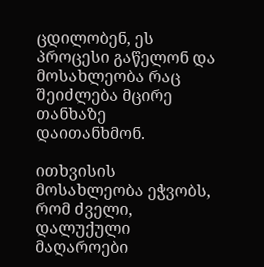ცდილობენ, ეს პროცესი გაწელონ და მოსახლეობა რაც შეიძლება მცირე თანხაზე დაითანხმონ.

ითხვისის მოსახლეობა ეჭვობს, რომ ძველი, დალუქული მაღაროები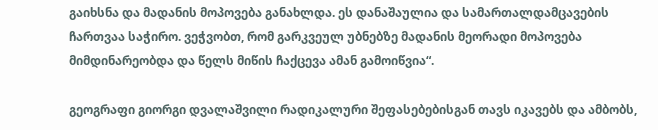გაიხსნა და მადანის მოპოვება განახლდა. ეს დანაშაულია და სამართალდამცავების ჩართვაა საჭირო. ვეჭვობთ, რომ გარკვეულ უბნებზე მადანის მეორადი მოპოვება მიმდინარეობდა და წელს მიწის ჩაქცევა ამან გამოიწვია“.

გეოგრაფი გიორგი დვალაშვილი რადიკალური შეფასებებისგან თავს იკავებს და ამბობს,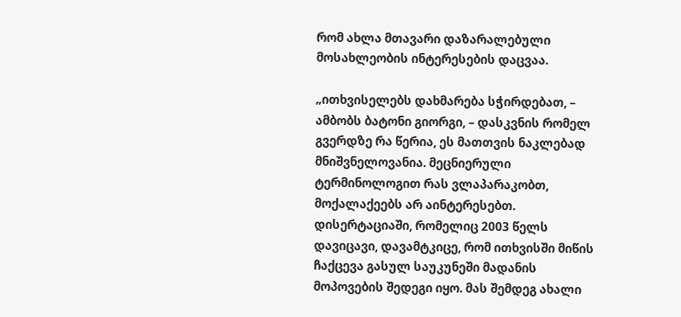რომ ახლა მთავარი დაზარალებული მოსახლეობის ინტერესების დაცვაა.

„ითხვისელებს დახმარება სჭირდებათ, – ამბობს ბატონი გიორგი, – დასკვნის რომელ გვერდზე რა წერია, ეს მათთვის ნაკლებად მნიშვნელოვანია. მეცნიერული ტერმინოლოგით რას ვლაპარაკობთ, მოქალაქეებს არ აინტერესებთ. დისერტაციაში, რომელიც 2003 წელს დავიცავი, დავამტკიცე, რომ ითხვისში მიწის ჩაქცევა გასულ საუკუნეში მადანის მოპოვების შედეგი იყო. მას შემდეგ ახალი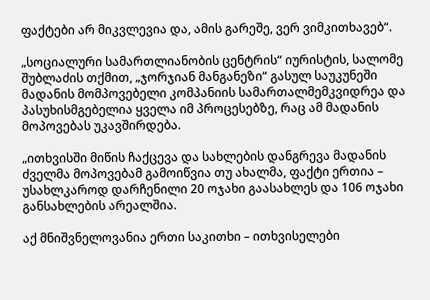ფაქტები არ მიკვლევია და, ამის გარეშე, ვერ ვიმკითხავებ“.

„სოციალური სამართლიანობის ცენტრის“ იურისტის, სალომე შუბლაძის თქმით, „ჯორჯიან მანგანეზი“ გასულ საუკუნეში მადანის მომპოვებელი კომპანიის სამართალმემკვიდრეა და პასუხისმგებელია ყველა იმ პროცესებზე, რაც ამ მადანის მოპოვებას უკავშირდება.

„ითხვისში მიწის ჩაქცევა და სახლების დანგრევა მადანის ძველმა მოპოვებამ გამოიწვია თუ ახალმა, ფაქტი ერთია – უსახლკაროდ დარჩენილი 20 ოჯახი გაასახლეს და 106 ოჯახი განსახლების არეალშია.

აქ მნიშვნელოვანია ერთი საკითხი – ითხვისელები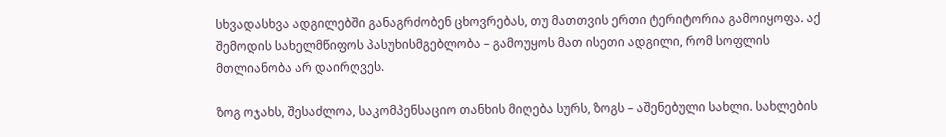სხვადასხვა ადგილებში განაგრძობენ ცხოვრებას, თუ მათთვის ერთი ტერიტორია გამოიყოფა. აქ შემოდის სახელმწიფოს პასუხისმგებლობა – გამოუყოს მათ ისეთი ადგილი, რომ სოფლის მთლიანობა არ დაირღვეს.

ზოგ ოჯახს, შესაძლოა, საკომპენსაციო თანხის მიღება სურს, ზოგს – აშენებული სახლი. სახლების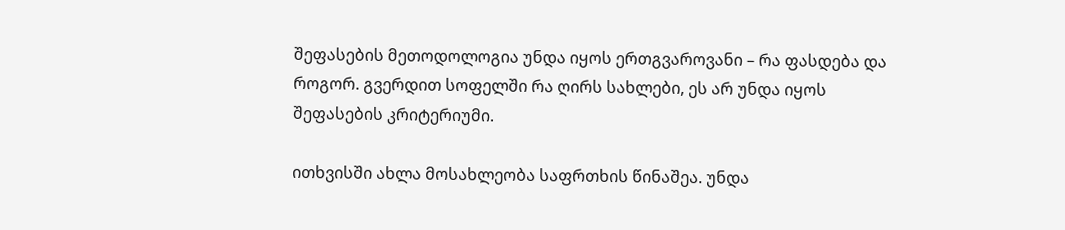შეფასების მეთოდოლოგია უნდა იყოს ერთგვაროვანი – რა ფასდება და როგორ. გვერდით სოფელში რა ღირს სახლები, ეს არ უნდა იყოს შეფასების კრიტერიუმი.

ითხვისში ახლა მოსახლეობა საფრთხის წინაშეა. უნდა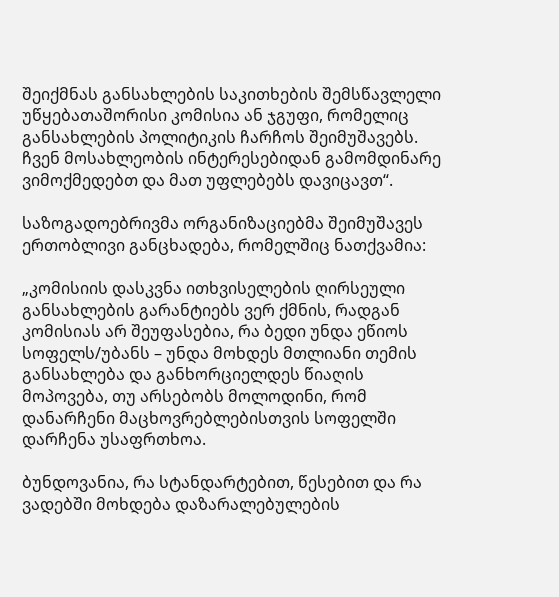შეიქმნას განსახლების საკითხების შემსწავლელი უწყებათაშორისი კომისია ან ჯგუფი, რომელიც განსახლების პოლიტიკის ჩარჩოს შეიმუშავებს. ჩვენ მოსახლეობის ინტერესებიდან გამომდინარე ვიმოქმედებთ და მათ უფლებებს დავიცავთ“.

საზოგადოებრივმა ორგანიზაციებმა შეიმუშავეს ერთობლივი განცხადება, რომელშიც ნათქვამია:

„კომისიის დასკვნა ითხვისელების ღირსეული განსახლების გარანტიებს ვერ ქმნის, რადგან კომისიას არ შეუფასებია, რა ბედი უნდა ეწიოს სოფელს/უბანს – უნდა მოხდეს მთლიანი თემის განსახლება და განხორციელდეს წიაღის მოპოვება, თუ არსებობს მოლოდინი, რომ დანარჩენი მაცხოვრებლებისთვის სოფელში დარჩენა უსაფრთხოა.

ბუნდოვანია, რა სტანდარტებით, წესებით და რა ვადებში მოხდება დაზარალებულების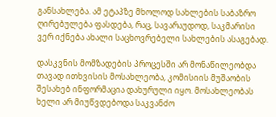განსახლება. ამ ეტაპზე მხოლოდ სახლების საბაზრო ღირებულება ფასდება, რაც, სავარაუდოდ, საკმარისი ვერ იქნება ახალი საცხოვრებელი სახლების ასაგებად.

დასკვნის მომზადების პროცესში არ მონაწილეობდა თავად ითხვისის მოსახლეობა, კომისიის მუშაობის შესახებ ინფორმაცია დახურული იყო. მოსახლეობას ხელი არ მიუწვდებოდა საკვანძო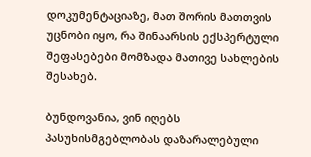დოკუმენტაციაზე, მათ შორის მათთვის უცნობი იყო, რა შინაარსის ექსპერტული შეფასებები მომზადა მათივე სახლების შესახებ.

ბუნდოვანია, ვინ იღებს პასუხისმგებლობას დაზარალებული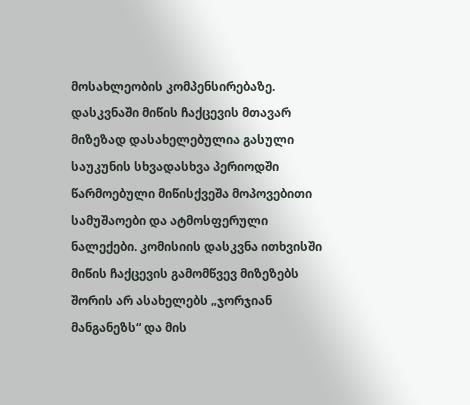მოსახლეობის კომპენსირებაზე. დასკვნაში მიწის ჩაქცევის მთავარ მიზეზად დასახელებულია გასული საუკუნის სხვადასხვა პერიოდში წარმოებული მიწისქვეშა მოპოვებითი სამუშაოები და ატმოსფერული ნალექები. კომისიის დასკვნა ითხვისში მიწის ჩაქცევის გამომწვევ მიზეზებს შორის არ ასახელებს „ჯორჯიან მანგანეზს“ და მის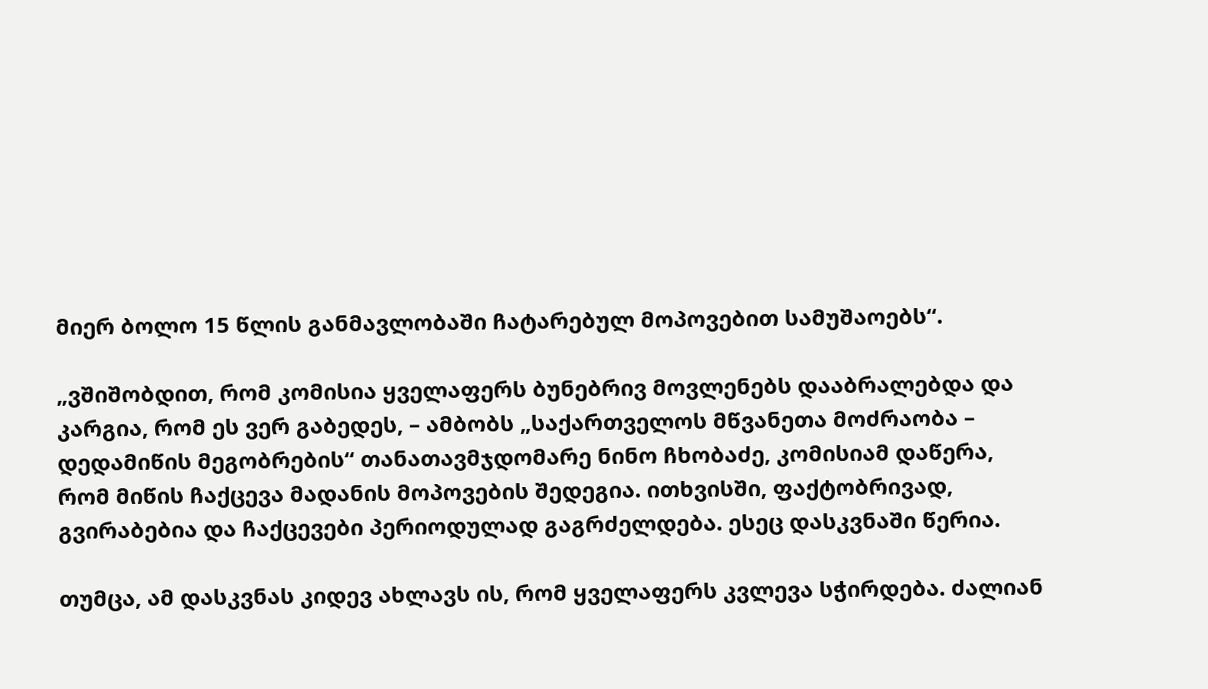მიერ ბოლო 15 წლის განმავლობაში ჩატარებულ მოპოვებით სამუშაოებს“.

„ვშიშობდით, რომ კომისია ყველაფერს ბუნებრივ მოვლენებს დააბრალებდა და კარგია, რომ ეს ვერ გაბედეს, – ამბობს „საქართველოს მწვანეთა მოძრაობა – დედამიწის მეგობრების“ თანათავმჯდომარე ნინო ჩხობაძე, კომისიამ დაწერა, რომ მიწის ჩაქცევა მადანის მოპოვების შედეგია. ითხვისში, ფაქტობრივად, გვირაბებია და ჩაქცევები პერიოდულად გაგრძელდება. ესეც დასკვნაში წერია.

თუმცა, ამ დასკვნას კიდევ ახლავს ის, რომ ყველაფერს კვლევა სჭირდება. ძალიან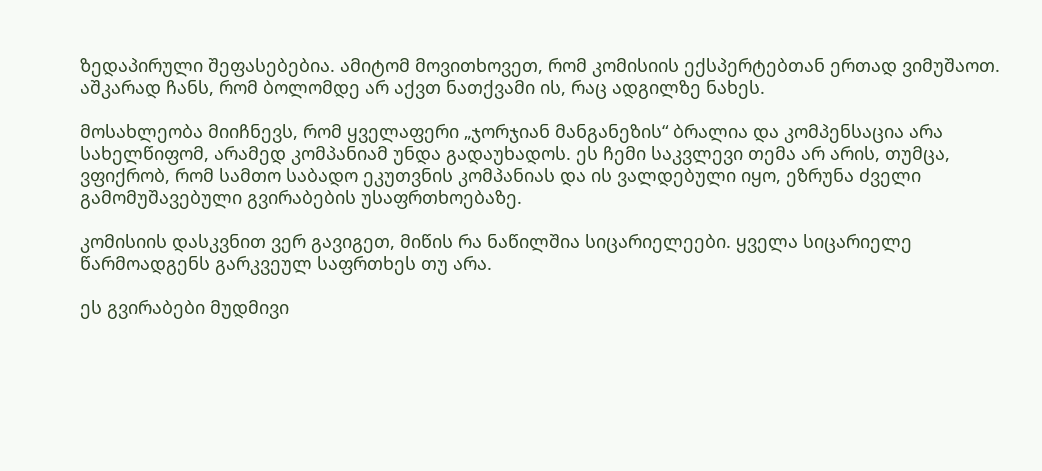ზედაპირული შეფასებებია. ამიტომ მოვითხოვეთ, რომ კომისიის ექსპერტებთან ერთად ვიმუშაოთ. აშკარად ჩანს, რომ ბოლომდე არ აქვთ ნათქვამი ის, რაც ადგილზე ნახეს.

მოსახლეობა მიიჩნევს, რომ ყველაფერი „ჯორჯიან მანგანეზის“ ბრალია და კომპენსაცია არა სახელწიფომ, არამედ კომპანიამ უნდა გადაუხადოს. ეს ჩემი საკვლევი თემა არ არის, თუმცა, ვფიქრობ, რომ სამთო საბადო ეკუთვნის კომპანიას და ის ვალდებული იყო, ეზრუნა ძველი გამომუშავებული გვირაბების უსაფრთხოებაზე.

კომისიის დასკვნით ვერ გავიგეთ, მიწის რა ნაწილშია სიცარიელეები. ყველა სიცარიელე წარმოადგენს გარკვეულ საფრთხეს თუ არა.

ეს გვირაბები მუდმივი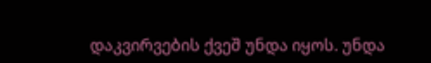დაკვირვების ქვეშ უნდა იყოს. უნდა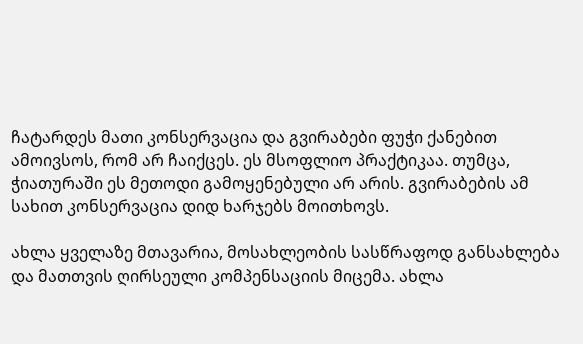ჩატარდეს მათი კონსერვაცია და გვირაბები ფუჭი ქანებით ამოივსოს, რომ არ ჩაიქცეს. ეს მსოფლიო პრაქტიკაა. თუმცა, ჭიათურაში ეს მეთოდი გამოყენებული არ არის. გვირაბების ამ სახით კონსერვაცია დიდ ხარჯებს მოითხოვს.

ახლა ყველაზე მთავარია, მოსახლეობის სასწრაფოდ განსახლება და მათთვის ღირსეული კომპენსაციის მიცემა. ახლა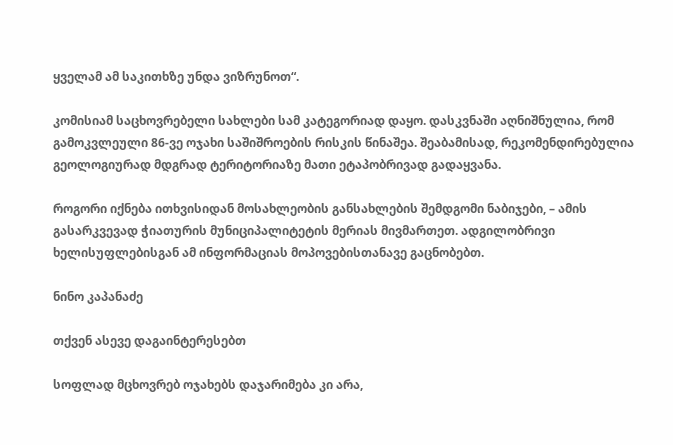ყველამ ამ საკითხზე უნდა ვიზრუნოთ“.

კომისიამ საცხოვრებელი სახლები სამ კატეგორიად დაყო. დასკვნაში აღნიშნულია, რომ გამოკვლეული 86-ვე ოჯახი საშიშროების რისკის წინაშეა. შეაბამისად, რეკომენდირებულია გეოლოგიურად მდგრად ტერიტორიაზე მათი ეტაპობრივად გადაყვანა.

როგორი იქნება ითხვისიდან მოსახლეობის განსახლების შემდგომი ნაბიჯები, – ამის გასარკვევად ჭიათურის მუნიციპალიტეტის მერიას მივმართეთ. ადგილობრივი ხელისუფლებისგან ამ ინფორმაციას მოპოვებისთანავე გაცნობებთ.

ნინო კაპანაძე

თქვენ ასევე დაგაინტერესებთ

სოფლად მცხოვრებ ოჯახებს დაჯარიმება კი არა,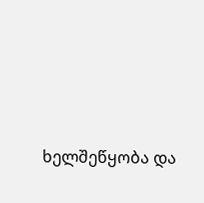ხელშეწყობა და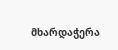მხარდაჭერა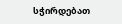სჭირდებათ